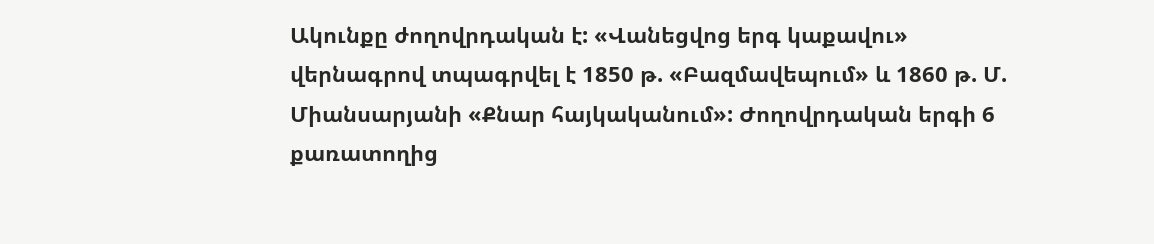Ակունքը ժողովրդական է: «Վանեցվոց երգ կաքավու» վերնագրով տպագրվել է 1850 թ. «Բազմավեպում» և 1860 թ. Մ. Միանսարյանի «Քնար հայկականում»: Ժողովրդական երգի 6 քառատողից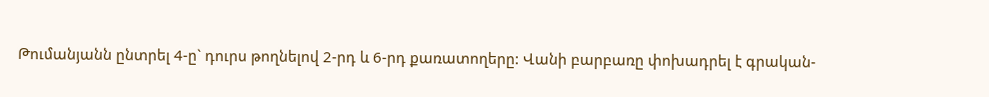Թումանյանն ընտրել 4-ը` դուրս թողնելով 2-րդ և 6-րդ քառատողերը: Վանի բարբառը փոխադրել է գրական-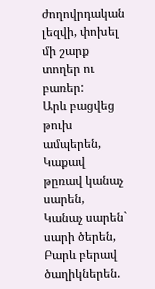ժողովրդական լեզվի, փոխել մի շարք տողեր ու բառեր:
Արև բացվեց թուխ ամպերեն,
Կաքավ թըռավ կանաչ սարեն,
Կանաչ սարեն` սարի ծերեն,
Բարև բերավ ծաղիկներեն.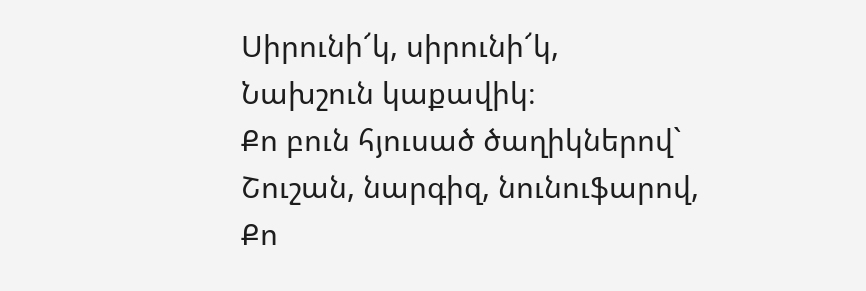Սիրունի՜կ, սիրունի՜կ,
Նախշուն կաքավիկ։
Քո բուն հյուսած ծաղիկներով`
Շուշան, նարգիզ, նունուֆարով,
Քո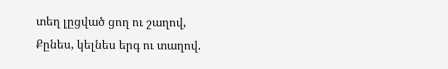տեղ լըցված ցող ու շաղով,
Քընես, կելնես երգ ու տաղով.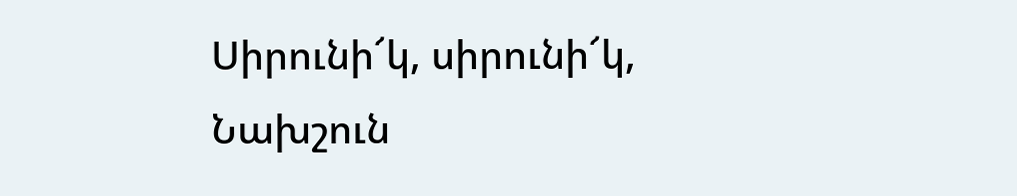Սիրունի՜կ, սիրունի՜կ,
Նախշուն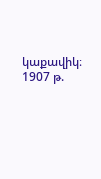կաքավիկ։
1907 թ.